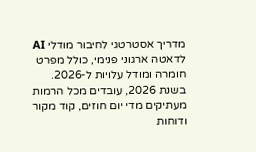מדריך אסטרטגי לחיבור מודלי AI לדאטה ארגוני פנימי, כולל מפרט חומרה ומודל עלויות ל-2026.
בשנת 2026, עובדים מכל הרמות מעתיקים מדי יום חוזים, קוד מקור ודוחות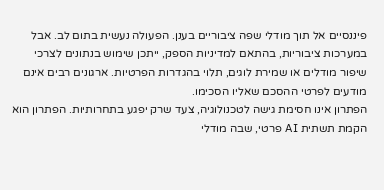פיננסיים אל תוך מודלי שפה ציבוריים בענן. הפעולה נעשית בתום לב. אבל במערכות ציבוריות, בהתאם למדיניות הספק, ייתכן שימוש בנתונים לצרכי שיפור מודלים או שמירת לוגים, תלוי בהגדרות הפרטיות. ארגונים רבים אינם מודעים לפרטי ההסכם שאליו הסכימו.
הפתרון אינו חסימת גישה לטכנולוגיה, צעד שרק יפגע בתחרותיות. הפתרון הוא הקמת תשתית AI פרטי, שבה מודלי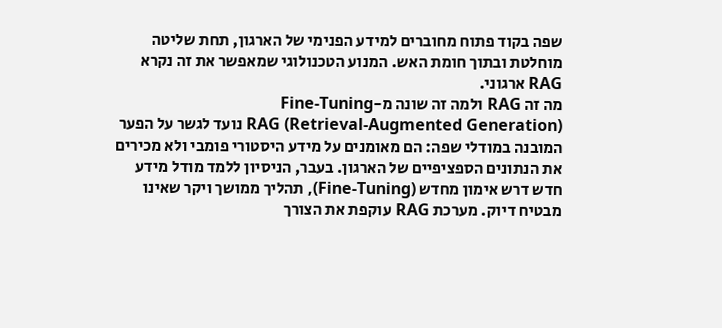שפה בקוד פתוח מחוברים למידע הפנימי של הארגון, תחת שליטה מוחלטת ובתוך חומת האש. המנוע הטכנולוגי שמאפשר את זה נקרא RAG ארגוני.
מה זה RAG ולמה זה שונה מ-Fine-Tuning
RAG (Retrieval-Augmented Generation) נועד לגשר על הפער המובנה במודלי שפה: הם מאומנים על מידע היסטורי פומבי ולא מכירים את הנתונים הספציפיים של הארגון. בעבר, הניסיון ללמד מודל מידע חדש דרש אימון מחדש (Fine-Tuning), תהליך ממושך ויקר שאינו מבטיח דיוק. מערכת RAG עוקפת את הצורך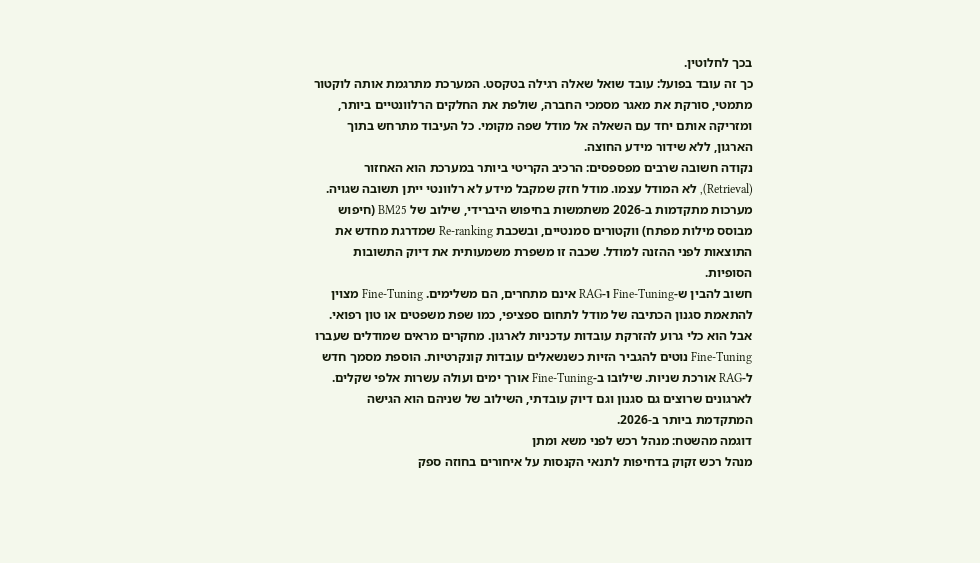בכך לחלוטין.
כך זה עובד בפועל: עובד שואל שאלה רגילה בטקסט. המערכת מתרגמת אותה לוקטור מתמטי, סורקת את מאגר מסמכי החברה, שולפת את החלקים הרלוונטיים ביותר, ומזריקה אותם יחד עם השאלה אל מודל שפה מקומי. כל העיבוד מתרחש בתוך הארגון, ללא שידור מידע החוצה.
נקודה חשובה שרבים מפספסים: הרכיב הקריטי ביותר במערכת הוא האחזור (Retrieval), לא המודל עצמו. מודל חזק שמקבל מידע לא רלוונטי ייתן תשובה שגויה. מערכות מתקדמות ב-2026 משתמשות בחיפוש היברידי, שילוב של BM25 (חיפוש מבוסס מילות מפתח) ווקטורים סמנטיים, ובשכבת Re-ranking שמדרגת מחדש את התוצאות לפני ההזנה למודל. שכבה זו משפרת משמעותית את דיוק התשובות הסופיות.
חשוב להבין ש-Fine-Tuning ו-RAG אינם מתחרים, הם משלימים. Fine-Tuning מצוין להתאמת סגנון הכתיבה של מודל לתחום ספציפי, כמו שפת משפטים או טון רפואי. אבל הוא כלי גרוע להזרקת עובדות עדכניות לארגון. מחקרים מראים שמודלים שעברו Fine-Tuning נוטים להגביר הזיות כשנשאלים עובדות קונקרטיות. הוספת מסמך חדש ל-RAG אורכת שניות. שילובו ב-Fine-Tuning אורך ימים ועולה עשרות אלפי שקלים. לארגונים שרוצים גם סגנון וגם דיוק עובדתי, השילוב של שניהם הוא הגישה המתקדמת ביותר ב-2026.
דוגמה מהשטח: מנהל רכש לפני משא ומתן
מנהל רכש זקוק בדחיפות לתנאי הקנסות על איחורים בחוזה ספק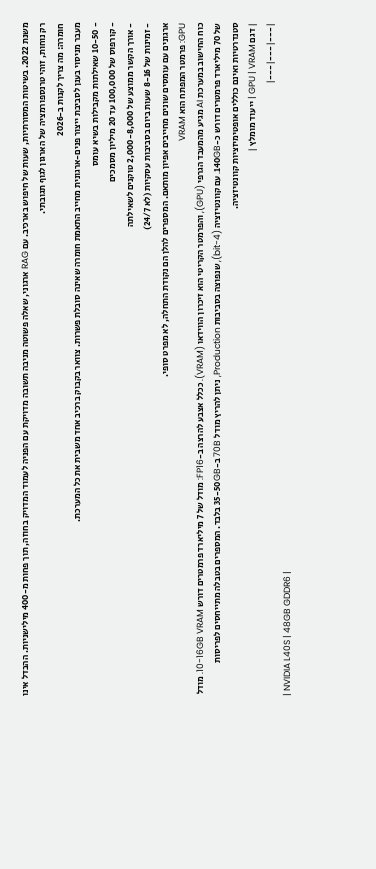משנת 2022. בשיטות המסורתיות, שעות של חיפוש בארכיב. עם RAG ארגוני, שאלה פשוטה מניבה תשובה מדויקת עם הפניה לעמוד המדויק בחוזה, תוך פחות מ-400 מילישניות. ההבדל אינו רק נוחות, זוהי טרנספורמציה של הארגון לגוף תגובתי.
חומרה: מה צריך לקנות ב-2026
מעבר מניסוי בענן לסביבת ייצור פנים-ארגונית מחייב התאמת חומרה שאינה סובלת פשרות. צוואר בקבוק ברכיב אחד משבית את כל המערכת.
- 10-50 שאילתות מקבילות בשיא עומס
- קורפוס של 100,000 עד 20 מיליון מסמכים
- אורך הקשר ממוצע של 2,000-8,000 טוקנים לשאילתה
- זמינות של 8-16 שעות ביום בסביבות עסקיות (לא 24/7)
ארגונים עם עומסים שונים מחייבים אפיון מותאם. המספרים להלן הם נקודת התחלה, לא מפרט סופי.
GPU: פרמטר המפתח הוא VRAM
כוח החישוב במערכת AI מגיע מהמעבד הגרפי (GPU), והפרמטר הקריטי הוא זיכרון הווידאו (VRAM). ככלל אצבע להרצה ב-FP16: מודל של 7 מיליארד פרמטרים דורש 10-16GB VRAM. מודל של 70 מיליארד פרמטרים דורש כ-140GB. עם קוונטיזציה (4-bit), שנפוצה בסביבות Production, ניתן להריץ מודל 70B ב-35-50GB בלבד. המספרים בטבלה מתייחסים לפריסות סטנדרטיות ואינם כוללים אופטימיזציות קוונטיזציה.
| דגם GPU | VRAM | ייעוד מומלץ |
|---|---|---|
| NVIDIA L40S | 48GB GDDR6 |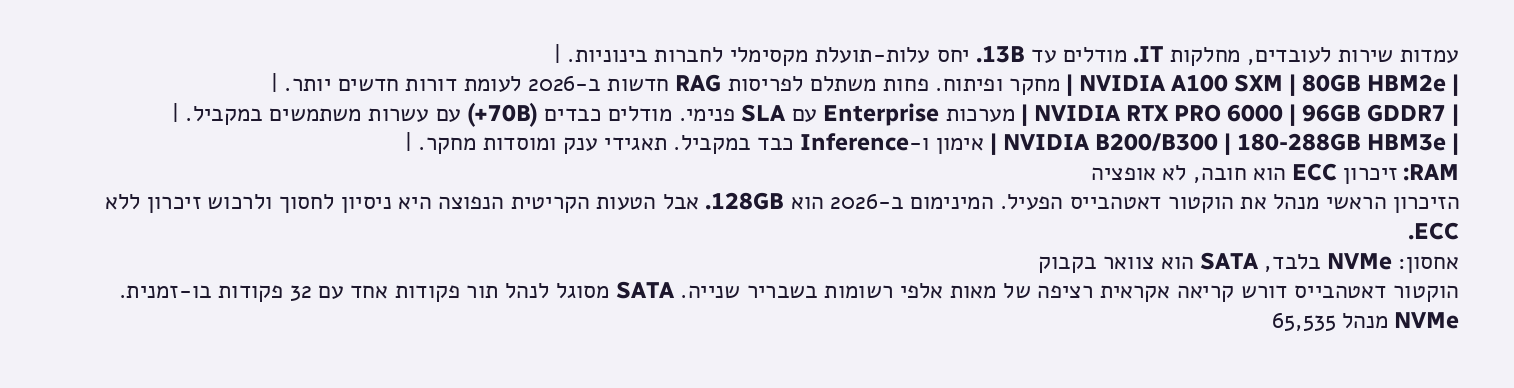עמדות שירות לעובדים, מחלקות IT. מודלים עד 13B. יחס עלות-תועלת מקסימלי לחברות בינוניות. |
| NVIDIA A100 SXM | 80GB HBM2e | מחקר ופיתוח. פחות משתלם לפריסות RAG חדשות ב-2026 לעומת דורות חדשים יותר. |
| NVIDIA RTX PRO 6000 | 96GB GDDR7 | מערכות Enterprise עם SLA פנימי. מודלים כבדים (70B+) עם עשרות משתמשים במקביל. |
| NVIDIA B200/B300 | 180-288GB HBM3e | אימון ו-Inference כבד במקביל. תאגידי ענק ומוסדות מחקר. |
RAM: זיכרון ECC הוא חובה, לא אופציה
הזיכרון הראשי מנהל את הוקטור דאטהבייס הפעיל. המינימום ב-2026 הוא 128GB. אבל הטעות הקריטית הנפוצה היא ניסיון לחסוך ולרכוש זיכרון ללא ECC.
אחסון: NVMe בלבד, SATA הוא צוואר בקבוק
הוקטור דאטהבייס דורש קריאה אקראית רציפה של מאות אלפי רשומות בשבריר שנייה. SATA מסוגל לנהל תור פקודות אחד עם 32 פקודות בו-זמנית. NVMe מנהל 65,535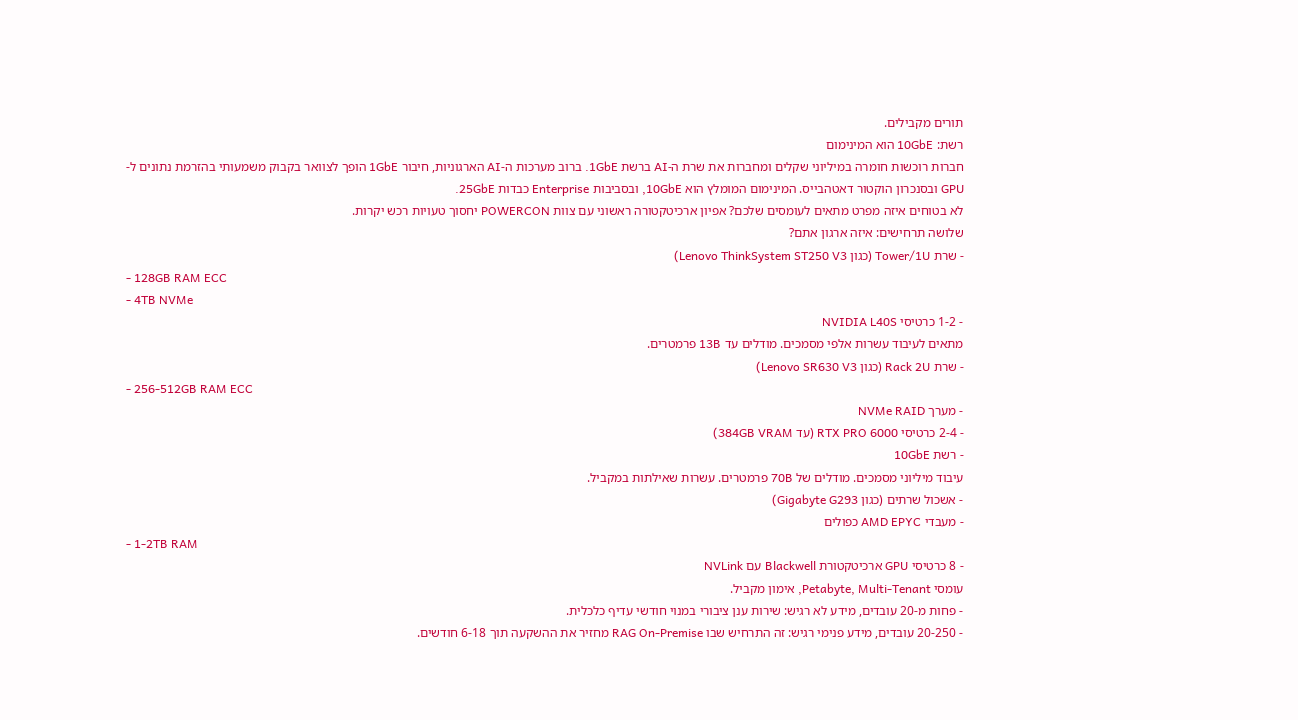תורים מקבילים.
רשת: 10GbE הוא המינימום
חברות רוכשות חומרה במיליוני שקלים ומחברות את שרת ה-AI ברשת 1GbE. ברוב מערכות ה-AI הארגוניות, חיבור 1GbE הופך לצוואר בקבוק משמעותי בהזרמת נתונים ל-GPU ובסנכרון הוקטור דאטהבייס. המינימום המומלץ הוא 10GbE, ובסביבות Enterprise כבדות 25GbE.
לא בטוחים איזה מפרט מתאים לעומסים שלכם? אפיון ארכיטקטורה ראשוני עם צוות POWERCON יחסוך טעויות רכש יקרות.
שלושה תרחישים: איזה ארגון אתם?
- שרת Tower/1U (כגון Lenovo ThinkSystem ST250 V3)
- 128GB RAM ECC
- 4TB NVMe
- 1-2 כרטיסי NVIDIA L40S
מתאים לעיבוד עשרות אלפי מסמכים. מודלים עד 13B פרמטרים.
- שרת Rack 2U (כגון Lenovo SR630 V3)
- 256-512GB RAM ECC
- מערך NVMe RAID
- 2-4 כרטיסי RTX PRO 6000 (עד 384GB VRAM)
- רשת 10GbE
עיבוד מיליוני מסמכים. מודלים של 70B פרמטרים. עשרות שאילתות במקביל.
- אשכול שרתים (כגון Gigabyte G293)
- מעבדי AMD EPYC כפולים
- 1-2TB RAM
- 8 כרטיסי GPU ארכיטקטורת Blackwell עם NVLink
עומסי Petabyte, Multi-Tenant, אימון מקביל.
- פחות מ-20 עובדים, מידע לא רגיש: שירות ענן ציבורי במנוי חודשי עדיף כלכלית.
- 20-250 עובדים, מידע פנימי רגיש: זה התרחיש שבו RAG On-Premise מחזיר את ההשקעה תוך 6-18 חודשים.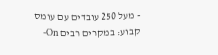- מעל 250 עובדים עם עומס קבוע: במקרים רבים On-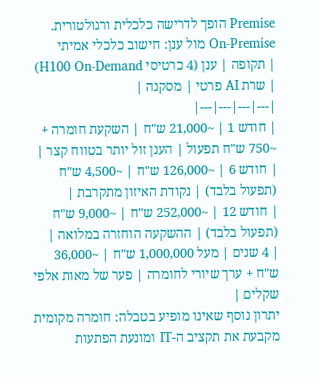Premise הופך לדרישה כלכלית ורגולטורית.
On-Premise מול ענן: חישוב כלכלי אמיתי
| תקופה | ענן (4 כרטיסי H100 On-Demand) | שרת AI פרטי | מסקנה |
|---|---|---|---|
| חודש 1 | ~21,000 ש"ח | השקעת חומרה + ~750 ש"ח תפעול | הענן זול יותר בטווח קצר |
| חודש 6 | ~126,000 ש"ח | ~4,500 ש"ח (תפעול בלבד) | נקודת האיזון מתקרבת |
| חודש 12 | ~252,000 ש"ח | ~9,000 ש"ח (תפעול בלבד) | ההשקעה הוחזרה במלואה |
| 4 שנים | מעל 1,000,000 ש"ח | ~36,000 ש"ח + ערך שיורי לחומרה | פער של מאות אלפי שקלים |
יתרון נוסף שאינו מופיע בטבלה: חומרה מקומית מקבעת את תקציב ה-IT ומונעת הפתעות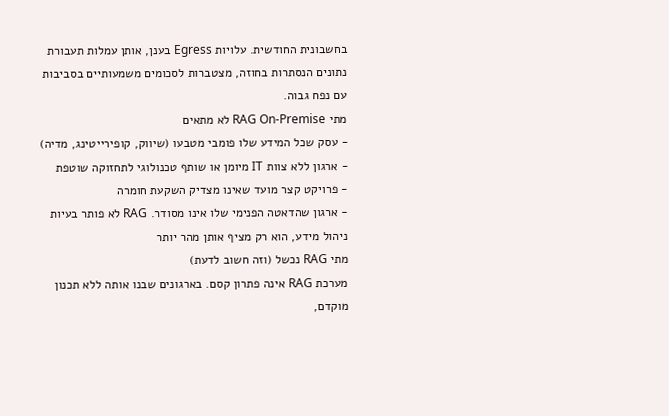בחשבונית החודשית. עלויות Egress בענן, אותן עמלות תעבורת נתונים הנסתרות בחוזה, מצטברות לסכומים משמעותיים בסביבות עם נפח גבוה.
מתי RAG On-Premise לא מתאים
- עסק שכל המידע שלו פומבי מטבעו (שיווק, קופירייטינג, מדיה)
- ארגון ללא צוות IT מיומן או שותף טכנולוגי לתחזוקה שוטפת
- פרויקט קצר מועד שאינו מצדיק השקעת חומרה
- ארגון שהדאטה הפנימי שלו אינו מסודר. RAG לא פותר בעיות ניהול מידע, הוא רק מציף אותן מהר יותר
מתי RAG נכשל (וזה חשוב לדעת)
מערכת RAG אינה פתרון קסם. בארגונים שבנו אותה ללא תכנון מוקדם,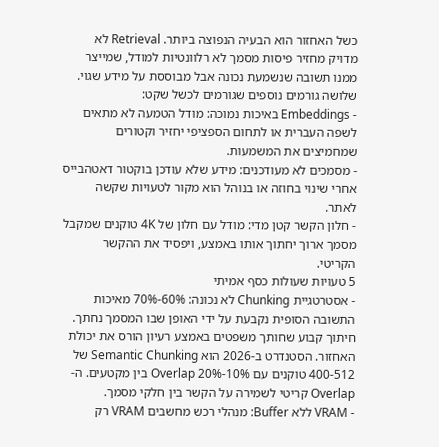כשל האחזור הוא הבעיה הנפוצה ביותר. Retrieval לא מדויק מחזיר פיסות מסמך לא רלוונטיות למודל, שמייצר ממנו תשובה שנשמעת נכונה אבל מבוססת על מידע שגוי.
שלושה גורמים נוספים שגורמים לכשל שקט:
- Embeddings באיכות נמוכה: מודל הטמעה לא מתאים לשפה העברית או לתחום הספציפי יחזיר וקטורים שמחמיצים את המשמעות.
- מסמכים לא מעודכנים: מידע שלא עודכן בוקטור דאטהבייס אחרי שינוי בחוזה או בנוהל הוא מקור לטעויות שקשה לאתר.
- חלון הקשר קטן מדי: מודל עם חלון של 4K טוקנים שמקבל מסמך ארוך יחתוך אותו באמצע, ויפסיד את ההקשר הקריטי.
5 טעויות שעולות כסף אמיתי
- אסטרטגיית Chunking לא נכונה: 60%-70% מאיכות התשובה הסופית נקבעת על ידי האופן שבו המסמך נחתך. חיתוך קבוע שחותך משפטים באמצע רעיון הורס את יכולת האחזור. הסטנדרט ב-2026 הוא Semantic Chunking של 400-512 טוקנים עם 10%-20% Overlap בין מקטעים. ה-Overlap קריטי לשמירה על הקשר בין חלקי מסמך.
- VRAM ללא Buffer: מנהלי רכש מחשבים VRAM רק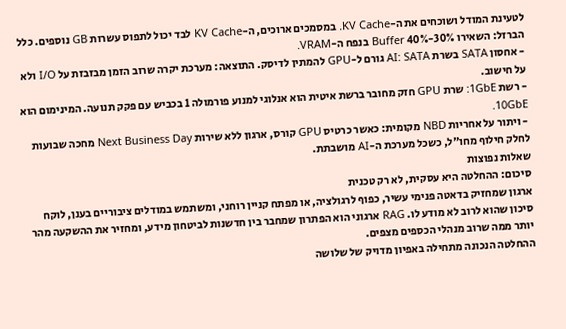לטעינת המודל ושוכחים את ה-KV Cache. במסמכים ארוכים, ה-KV Cache לבד יכול לתפוס עשרות GB נוספים. כלל הברזל: השאירו 30%-40% Buffer בנפח ה-VRAM.
- אחסון SATA בשרת AI: SATA גורם ל-GPU להמתין לדיסק. התוצאה: מערכת יקרה שרוב הזמן מבזבזת על I/O ולא על חישוב.
- רשת 1GbE: שרת GPU חזק מחובר ברשת איטית הוא אנלוגי למנוע פורמולה 1 בכביש עם פקק תנועה. המינימום הוא 10GbE.
- ויתור על אחריות NBD מקומית: כאשר כרטיס GPU קורס, ארגון ללא שירות Next Business Day מחכה שבועות לחלק חילוף מחו"ל, כשכל מערכת ה-AI מושבתת.
שאלות נפוצות
סיכום: ההחלטה היא עסקית, לא רק טכנית
ארגון שמחזיק בדאטה פנימי עשיר, כפוף לרגולציה, או מפתח קניין רוחני, ומשתמש במודלים ציבוריים בענן, לוקח סיכון שהוא לרוב לא מודע לו. RAG ארגוני הוא הפתרון שמחבר בין חדשנות לביטחון מידע, ומחזיר את ההשקעה מהר יותר ממה שרוב מנהלי הכספים מצפים.
ההחלטה הנכונה מתחילה באפיון מדויק של שלושה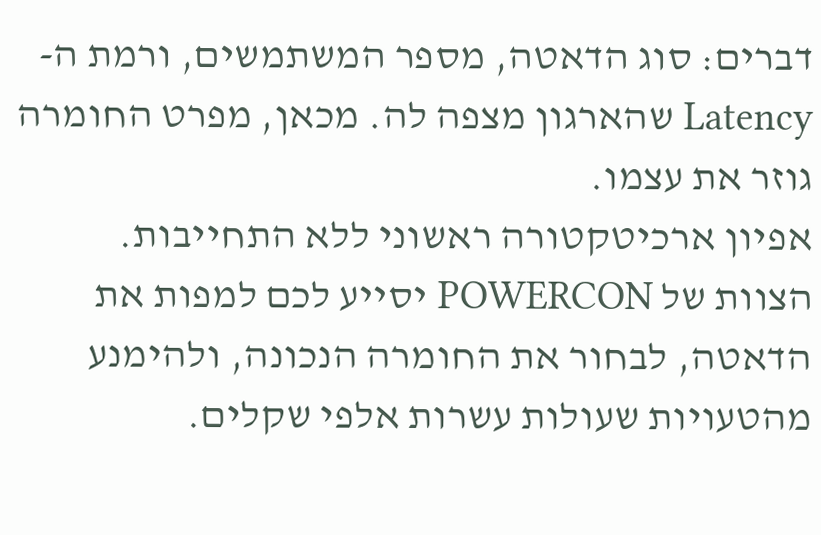דברים: סוג הדאטה, מספר המשתמשים, ורמת ה-Latency שהארגון מצפה לה. מכאן, מפרט החומרה גוזר את עצמו.
אפיון ארכיטקטורה ראשוני ללא התחייבות. הצוות של POWERCON יסייע לכם למפות את הדאטה, לבחור את החומרה הנכונה, ולהימנע מהטעויות שעולות עשרות אלפי שקלים.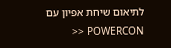לתיאום שיחת אפיון עם POWERCON <<